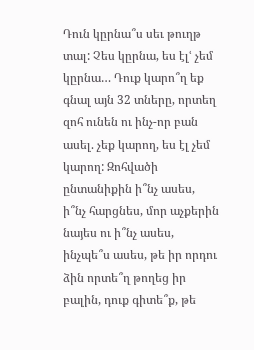Դուն կըրնա՞ս սեւ թուղթ տալ: Չես կըրնա, ես էլՙ չեմ կըրնա… Դուք կարո՞ղ եք գնալ այն 32 տները, որտեղ զոհ ունեն ու ինչ-որ բան ասել. չեք կարող, ես էլ չեմ կարող: Զոհվածի ընտանիքին ի՞նչ ասես, ի՞նչ հարցնես, մոր աչքերին նայես ու ի՞նչ ասես, ինչպե՞ս ասես, թե իր որդու ձին որտե՞ղ թողեց իր բալին, դուք գիտե՞ք, թե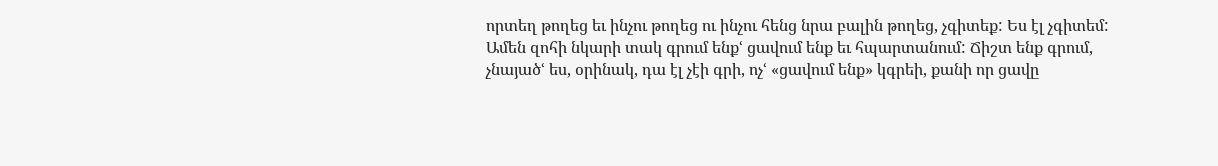որտեղ թողեց եւ ինչու թողեց ու ինչու հենց նրա բալին թողեց, չգիտեք: Ես էլ չգիտեմ:
Ամեն զոհի նկարի տակ գրում ենքՙ ցավում ենք եւ հպարտանում: Ճիշտ ենք գրում, չնայածՙ ես, օրինակ, դա էլ չէի գրի, ոչՙ «ցավում ենք» կգրեի, քանի որ ցավը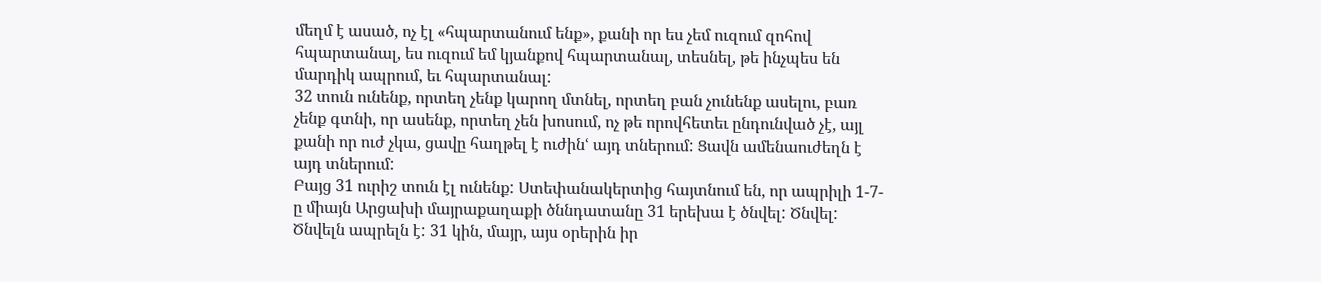մեղմ է ասած, ոչ էլ «հպարտանում ենք», քանի որ ես չեմ ուզում զոհով հպարտանալ, ես ուզում եմ կյանքով հպարտանալ, տեսնել, թե ինչպես են մարդիկ ապրում, եւ հպարտանալ:
32 տուն ունենք, որտեղ չենք կարող մտնել, որտեղ բան չունենք ասելու, բառ չենք գտնի, որ ասենք, որտեղ չեն խոսում, ոչ թե որովհետեւ ընդունված չէ, այլ քանի որ ուժ չկա, ցավը հաղթել է ուժինՙ այդ տներում: Ցավն ամենաուժեղն է այդ տներում:
Բայց 31 ուրիշ տուն էլ ունենք: Ստեփանակերտից հայտնում են, որ ապրիլի 1-7-ը միայն Արցախի մայրաքաղաքի ծննդատանը 31 երեխա է ծնվել: Ծնվել: Ծնվելն ապրելն է: 31 կին, մայր, այս օրերին իր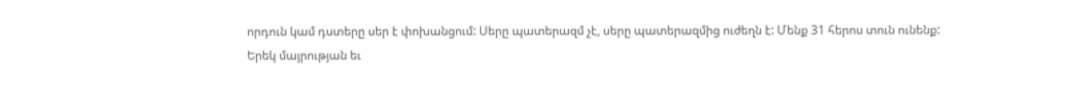որդուն կամ դստերը սեր է փոխանցում: Սերը պատերազմ չէ, սերը պատերազմից ուժեղն է: Մենք 31 հերոս տուն ունենք:
Երեկ մայրության եւ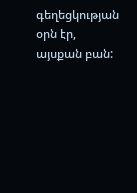գեղեցկության օրն էր, այսքան բան: